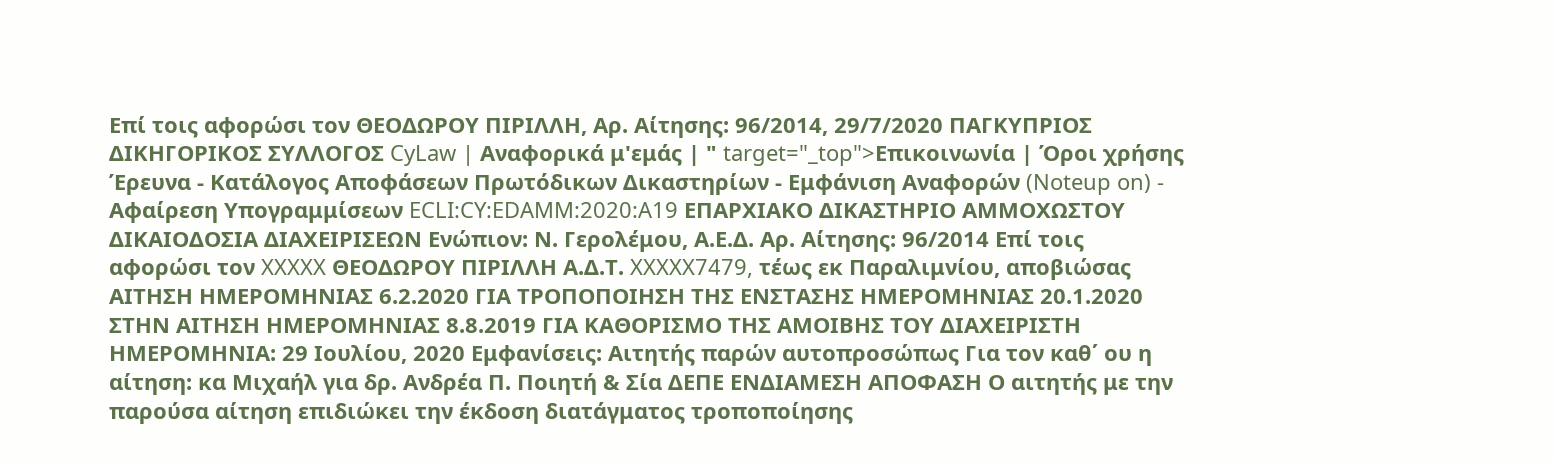Επί τοις αφορώσι τον ΘΕΟΔΩΡΟΥ ΠΙΡΙΛΛΗ, Αρ. Αίτησης: 96/2014, 29/7/2020 ΠΑΓΚΥΠΡΙΟΣ ΔΙΚΗΓΟΡΙΚΟΣ ΣΥΛΛΟΓΟΣ CyLaw | Αναφορικά μ'εμάς | " target="_top">Επικοινωνία | Όροι χρήσης Έρευνα - Κατάλογος Αποφάσεων Πρωτόδικων Δικαστηρίων - Εμφάνιση Αναφορών (Noteup on) - Αφαίρεση Υπογραμμίσεων ECLI:CY:EDAMM:2020:A19 EΠΑΡΧΙΑΚΟ ΔΙΚΑΣΤΗΡΙΟ ΑΜΜΟΧΩΣΤΟΥ ΔΙΚΑΙΟΔΟΣΙΑ ΔΙΑΧΕΙΡΙΣΕΩΝ Ενώπιον: Ν. Γερολέμου, Α.Ε.Δ. Αρ. Αίτησης: 96/2014 Επί τοις αφορώσι τον XXXXX ΘΕΟΔΩΡΟΥ ΠΙΡΙΛΛΗ Α.Δ.Τ. XXXXX7479, τέως εκ Παραλιμνίου, αποβιώσας ΑΙΤΗΣΗ ΗΜΕΡΟΜΗΝΙΑΣ 6.2.2020 ΓΙΑ ΤΡΟΠΟΠΟΙΗΣΗ ΤΗΣ ΕΝΣΤΑΣΗΣ ΗΜΕΡΟΜΗΝΙΑΣ 20.1.2020 ΣΤΗΝ ΑΙΤΗΣΗ ΗΜΕΡΟΜΗΝΙΑΣ 8.8.2019 ΓΙΑ ΚΑΘΟΡIΣΜΟ ΤΗΣ ΑΜΟΙΒΗΣ ΤΟΥ ΔΙΑΧΕΙΡΙΣΤΗ ΗΜΕΡΟΜΗΝΙΑ: 29 Ιουλίου, 2020 Εμφανίσεις: Αιτητής παρών αυτοπροσώπως Για τον καθ΄ ου η αίτηση: κα Μιχαήλ για δρ. Ανδρέα Π. Ποιητή & Σία ΔΕΠΕ ΕΝΔΙΑΜΕΣΗ ΑΠΟΦΑΣΗ Ο αιτητής με την παρούσα αίτηση επιδιώκει την έκδοση διατάγματος τροποποίησης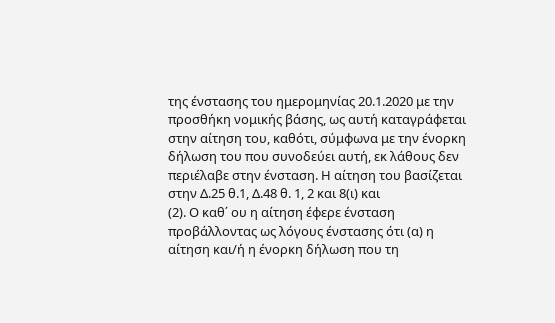της ένστασης του ημερομηνίας 20.1.2020 με την προσθήκη νομικής βάσης, ως αυτή καταγράφεται στην αίτηση του, καθότι, σύμφωνα με την ένορκη δήλωση του που συνοδεύει αυτή, εκ λάθους δεν περιέλαβε στην ένσταση. Η αίτηση του βασίζεται στην Δ.25 θ.1, Δ.48 θ. 1, 2 και 8(ι) και
(2). Ο καθ΄ ου η αίτηση έφερε ένσταση προβάλλοντας ως λόγους ένστασης ότι (α) η αίτηση και/ή η ένορκη δήλωση που τη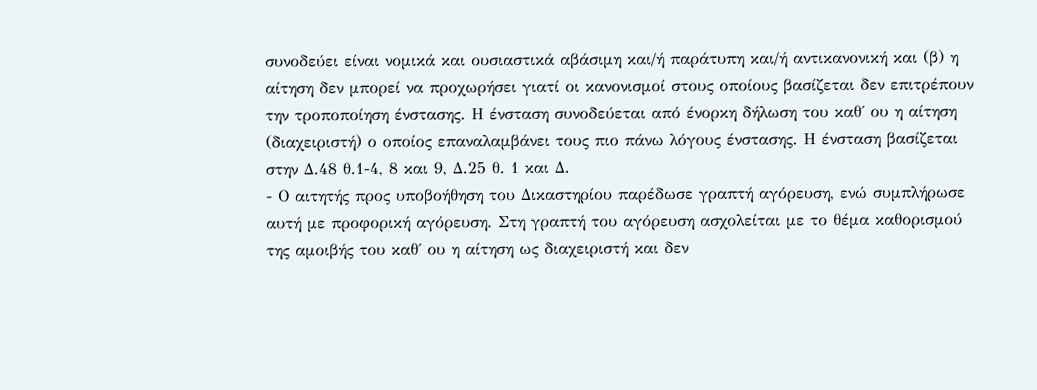συνοδεύει είναι νομικά και ουσιαστικά αβάσιμη και/ή παράτυπη και/ή αντικανονική και (β) η αίτηση δεν μπορεί να προχωρήσει γιατί οι κανονισμοί στους οποίους βασίζεται δεν επιτρέπουν την τροποποίηση ένστασης. Η ένσταση συνοδεύεται από ένορκη δήλωση του καθ΄ ου η αίτηση (διαχειριστή) ο οποίος επαναλαμβάνει τους πιο πάνω λόγους ένστασης. Η ένσταση βασίζεται στην Δ.48 θ.1-4, 8 και 9, Δ.25 θ. 1 και Δ.
- Ο αιτητής προς υποβοήθηση του Δικαστηρίου παρέδωσε γραπτή αγόρευση, ενώ συμπλήρωσε αυτή με προφορική αγόρευση. Στη γραπτή του αγόρευση ασχολείται με το θέμα καθορισμού της αμοιβής του καθ΄ ου η αίτηση ως διαχειριστή και δεν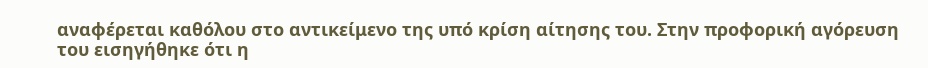αναφέρεται καθόλου στο αντικείμενο της υπό κρίση αίτησης του. Στην προφορική αγόρευση του εισηγήθηκε ότι η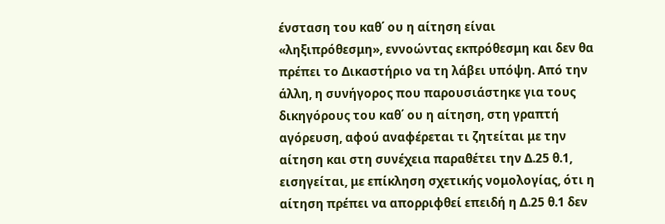ένσταση του καθ΄ ου η αίτηση είναι «ληξιπρόθεσμη», εννοώντας εκπρόθεσμη και δεν θα πρέπει το Δικαστήριο να τη λάβει υπόψη. Από την άλλη, η συνήγορος που παρουσιάστηκε για τους δικηγόρους του καθ΄ ου η αίτηση, στη γραπτή αγόρευση, αφού αναφέρεται τι ζητείται με την αίτηση και στη συνέχεια παραθέτει την Δ.25 θ.1, εισηγείται, με επίκληση σχετικής νομολογίας, ότι η αίτηση πρέπει να απορριφθεί επειδή η Δ.25 θ.1 δεν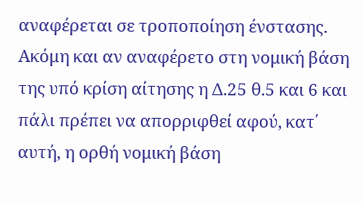αναφέρεται σε τροποποίηση ένστασης. Ακόμη και αν αναφέρετο στη νομική βάση της υπό κρίση αίτησης η Δ.25 θ.5 και 6 και πάλι πρέπει να απορριφθεί αφού, κατ΄ αυτή, η ορθή νομική βάση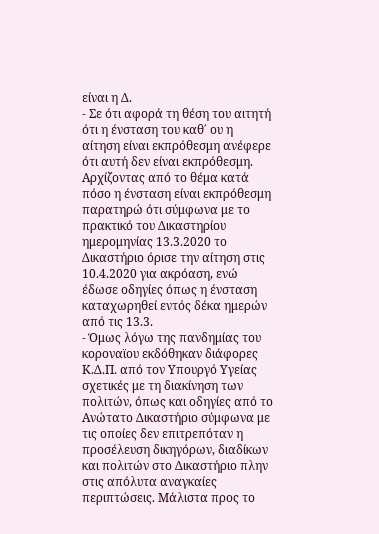είναι η Δ.
- Σε ότι αφορά τη θέση του αιτητή ότι η ένσταση του καθ΄ ου η αίτηση είναι εκπρόθεσμη ανέφερε ότι αυτή δεν είναι εκπρόθεσμη. Αρχίζοντας από το θέμα κατά πόσο η ένσταση είναι εκπρόθεσμη παρατηρώ ότι σύμφωνα με το πρακτικό του Δικαστηρίου ημερομηνίας 13.3.2020 το Δικαστήριο όρισε την αίτηση στις 10.4.2020 για ακρόαση, ενώ έδωσε οδηγίες όπως η ένσταση καταχωρηθεί εντός δέκα ημερών από τις 13.3.
- Όμως λόγω της πανδημίας του κοροναϊου εκδόθηκαν διάφορες Κ.Δ.Π. από τον Υπουργό Υγείας σχετικές με τη διακίνηση των πολιτών, όπως και οδηγίες από το Ανώτατο Δικαστήριο σύμφωνα με τις οποίες δεν επιτρεπόταν η προσέλευση δικηγόρων, διαδίκων και πολιτών στο Δικαστήριο πλην στις απόλυτα αναγκαίες περιπτώσεις. Μάλιστα προς το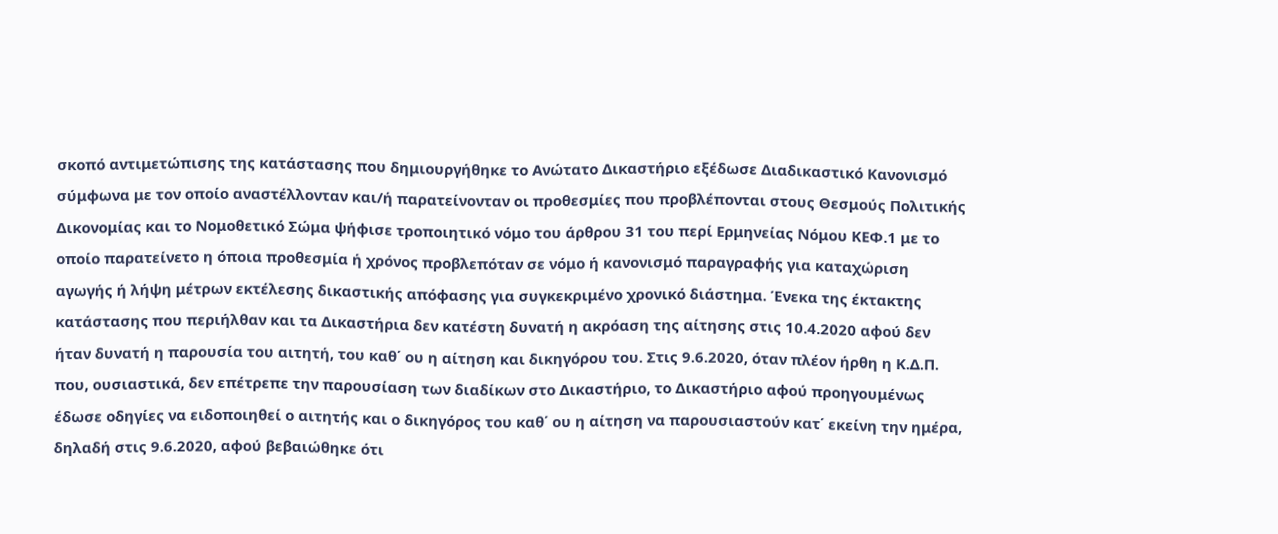σκοπό αντιμετώπισης της κατάστασης που δημιουργήθηκε το Ανώτατο Δικαστήριο εξέδωσε Διαδικαστικό Κανονισμό σύμφωνα με τον οποίο αναστέλλονταν και/ή παρατείνονταν οι προθεσμίες που προβλέπονται στους Θεσμούς Πολιτικής Δικονομίας και το Νομοθετικό Σώμα ψήφισε τροποιητικό νόμο του άρθρου 31 του περί Ερμηνείας Νόμου ΚΕΦ.1 με το οποίο παρατείνετο η όποια προθεσμία ή χρόνος προβλεπόταν σε νόμο ή κανονισμό παραγραφής για καταχώριση αγωγής ή λήψη μέτρων εκτέλεσης δικαστικής απόφασης για συγκεκριμένο χρονικό διάστημα. Ένεκα της έκτακτης κατάστασης που περιήλθαν και τα Δικαστήρια δεν κατέστη δυνατή η ακρόαση της αίτησης στις 10.4.2020 αφού δεν ήταν δυνατή η παρουσία του αιτητή, του καθ΄ ου η αίτηση και δικηγόρου του. Στις 9.6.2020, όταν πλέον ήρθη η Κ.Δ.Π. που, ουσιαστικά, δεν επέτρεπε την παρουσίαση των διαδίκων στο Δικαστήριο, το Δικαστήριο αφού προηγουμένως έδωσε οδηγίες να ειδοποιηθεί ο αιτητής και ο δικηγόρος του καθ΄ ου η αίτηση να παρουσιαστούν κατ΄ εκείνη την ημέρα, δηλαδή στις 9.6.2020, αφού βεβαιώθηκε ότι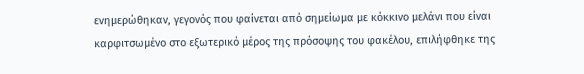ενημερώθηκαν, γεγονός που φαίνεται από σημείωμα με κόκκινο μελάνι που είναι καρφιτσωμένο στο εξωτερικό μέρος της πρόσοψης του φακέλου, επιλήφθηκε της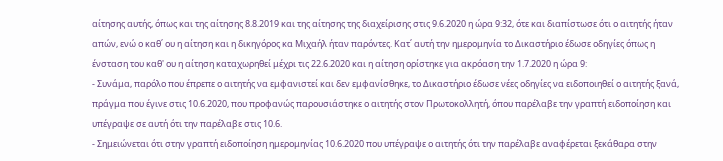αίτησης αυτής, όπως και της αίτησης 8.8.2019 και της αίτησης της διαχείρισης στις 9.6.2020 η ώρα 9:32, ότε και διαπίστωσε ότι ο αιτητής ήταν απών, ενώ ο καθ΄ ου η αίτηση και η δικηγόρος κα Μιχαήλ ήταν παρόντες. Κατ΄ αυτή την ημερομηνία το Δικαστήριο έδωσε οδηγίες όπως η ένσταση του καθ' ου η αίτηση καταχωρηθεί μέχρι τις 22.6.2020 και η αίτηση ορίστηκε για ακρόαση την 1.7.2020 η ώρα 9:
- Συνάμα, παρόλο που έπρεπε ο αιτητής να εμφανιστεί και δεν εμφανίσθηκε, το Δικαστήριο έδωσε νέες οδηγίες να ειδοποιηθεί ο αιτητής ξανά, πράγμα που έγινε στις 10.6.2020, που προφανώς παρουσιάστηκε ο αιτητής στον Πρωτοκολλητή, όπου παρέλαβε την γραπτή ειδοποίηση και υπέγραψε σε αυτή ότι την παρέλαβε στις 10.6.
- Σημειώνεται ότι στην γραπτή ειδοποίηση ημερομηνίας 10.6.2020 που υπέγραψε ο αιτητής ότι την παρέλαβε αναφέρεται ξεκάθαρα στην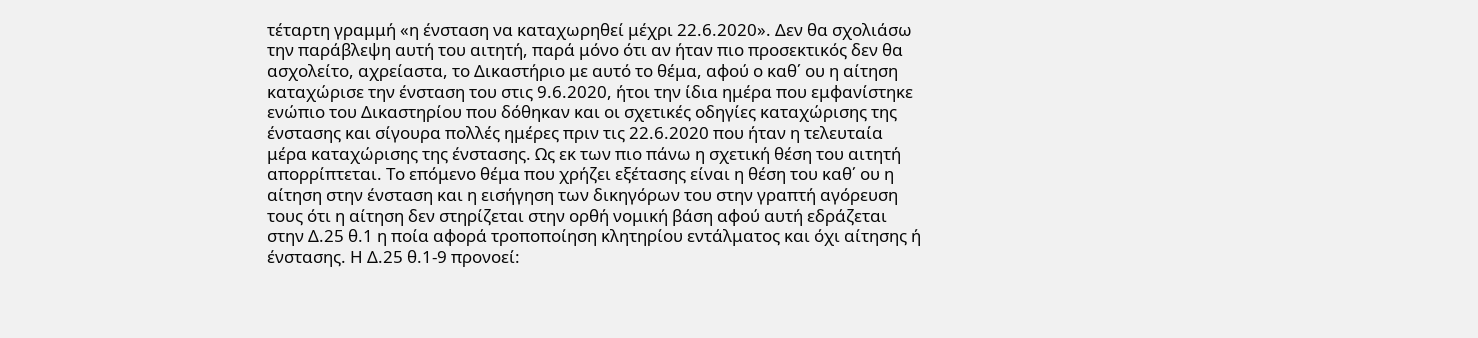τέταρτη γραμμή «η ένσταση να καταχωρηθεί μέχρι 22.6.2020». Δεν θα σχολιάσω την παράβλεψη αυτή του αιτητή, παρά μόνο ότι αν ήταν πιο προσεκτικός δεν θα ασχολείτο, αχρείαστα, το Δικαστήριο με αυτό το θέμα, αφού ο καθ΄ ου η αίτηση καταχώρισε την ένσταση του στις 9.6.2020, ήτοι την ίδια ημέρα που εμφανίστηκε ενώπιο του Δικαστηρίου που δόθηκαν και οι σχετικές οδηγίες καταχώρισης της ένστασης και σίγουρα πολλές ημέρες πριν τις 22.6.2020 που ήταν η τελευταία μέρα καταχώρισης της ένστασης. Ως εκ των πιο πάνω η σχετική θέση του αιτητή απορρίπτεται. Το επόμενο θέμα που χρήζει εξέτασης είναι η θέση του καθ΄ ου η αίτηση στην ένσταση και η εισήγηση των δικηγόρων του στην γραπτή αγόρευση τους ότι η αίτηση δεν στηρίζεται στην ορθή νομική βάση αφού αυτή εδράζεται στην Δ.25 θ.1 η ποία αφορά τροποποίηση κλητηρίου εντάλματος και όχι αίτησης ή ένστασης. Η Δ.25 θ.1-9 προνοεί: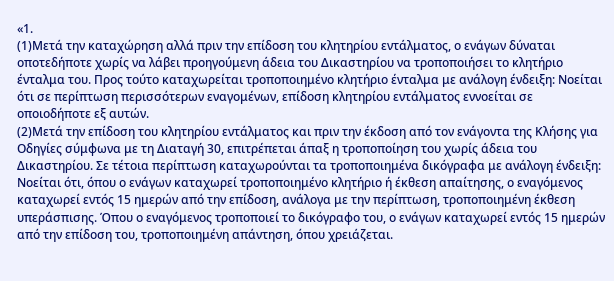«1.
(1)Μετά την καταχώρηση αλλά πριν την επίδοση του κλητηρίου εντάλματος, ο ενάγων δύναται οποτεδήποτε χωρίς να λάβει προηγούμενη άδεια του Δικαστηρίου να τροποποιήσει το κλητήριο ένταλμα του. Προς τούτο καταχωρείται τροποποιημένο κλητήριο ένταλμα με ανάλογη ένδειξη: Νοείται ότι σε περίπτωση περισσότερων εναγομένων, επίδοση κλητηρίου εντάλματος εννοείται σε οποιοδήποτε εξ αυτών.
(2)Μετά την επίδοση του κλητηρίου εντάλματος και πριν την έκδοση από τον ενάγοντα της Κλήσης για Οδηγίες σύμφωνα με τη Διαταγή 30, επιτρέπεται άπαξ η τροποποίηση του χωρίς άδεια του Δικαστηρίου. Σε τέτοια περίπτωση καταχωρούνται τα τροποποιημένα δικόγραφα με ανάλογη ένδειξη: Νοείται ότι, όπου ο ενάγων καταχωρεί τροποποιημένο κλητήριο ή έκθεση απαίτησης, ο εναγόμενος καταχωρεί εντός 15 ημερών από την επίδοση, ανάλογα με την περίπτωση, τροποποιημένη έκθεση υπεράσπισης. Όπου ο εναγόμενος τροποποιεί το δικόγραφο του, ο ενάγων καταχωρεί εντός 15 ημερών από την επίδοση του, τροποποιημένη απάντηση, όπου χρειάζεται.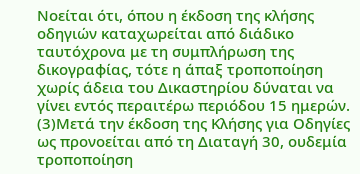Νοείται ότι, όπου η έκδοση της κλήσης οδηγιών καταχωρείται από διάδικο ταυτόχρονα με τη συμπλήρωση της δικογραφίας, τότε η άπαξ τροποποίηση χωρίς άδεια του Δικαστηρίου δύναται να γίνει εντός περαιτέρω περιόδου 15 ημερών.
(3)Μετά την έκδοση της Κλήσης για Οδηγίες ως προνοείται από τη Διαταγή 30, ουδεμία τροποποίηση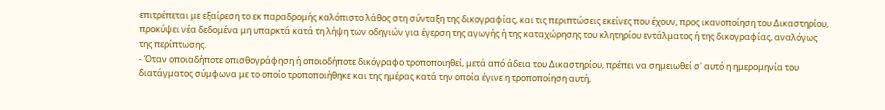επιτρέπεται με εξαίρεση το εκ παραδρομής καλόπιστο λάθος στη σύνταξη της δικογραφίας, και τις περιπτώσεις εκείνες που έχουν, προς ικανοποίηση του Δικαστηρίου, προκύψει νέα δεδομένα μη υπαρκτά κατά τη λήψη των οδηγιών για έγερση της αγωγής ή της καταχώρησης του κλητηρίου εντάλματος ή της δικογραφίας, αναλόγως της περίπτωσης.
- Όταν οποιαδήποτε οπισθογράφηση ή οποιοδήποτε δικόγραφο τροποποιηθεί, μετά από άδεια του Δικαστηρίου, πρέπει να σημειωθεί σ' αυτό η ημερομηνία του διατάγματος σύμφωνα με το οποίο τροποποιήθηκε και της ημέρας κατά την οποία έγινε η τροποποίηση αυτή,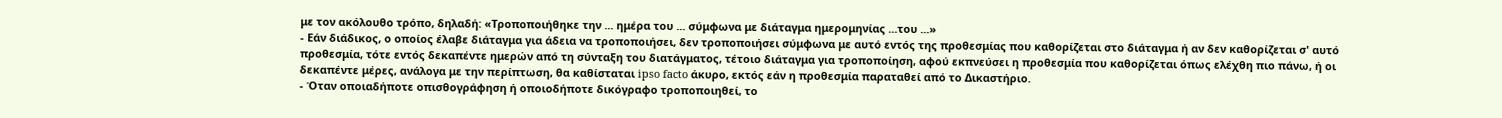με τον ακόλουθο τρόπο, δηλαδή: «Τροποποιήθηκε την ... ημέρα του ... σύμφωνα με διάταγμα ημερομηνίας ...του ...»
- Εάν διάδικος, ο οποίος έλαβε διάταγμα για άδεια να τροποποιήσει, δεν τροποποιήσει σύμφωνα με αυτό εντός της προθεσμίας που καθορίζεται στο διάταγμα ή αν δεν καθορίζεται σ' αυτό προθεσμία, τότε εντός δεκαπέντε ημερών από τη σύνταξη του διατάγματος, τέτοιο διάταγμα για τροποποίηση, αφού εκπνεύσει η προθεσμία που καθορίζεται όπως ελέχθη πιο πάνω, ή οι δεκαπέντε μέρες, ανάλογα με την περίπτωση, θα καθίσταται ipso facto άκυρο, εκτός εάν η προθεσμία παραταθεί από το Δικαστήριο.
- Όταν οποιαδήποτε οπισθογράφηση ή οποιοδήποτε δικόγραφο τροποποιηθεί, το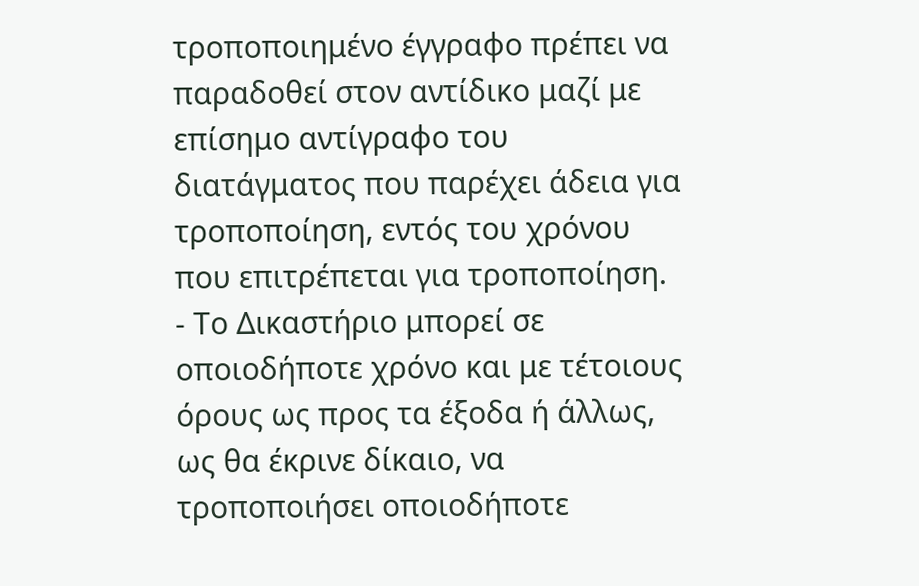τροποποιημένο έγγραφο πρέπει να παραδοθεί στον αντίδικο μαζί με επίσημο αντίγραφο του διατάγματος που παρέχει άδεια για τροποποίηση, εντός του χρόνου που επιτρέπεται για τροποποίηση.
- Το Δικαστήριο μπορεί σε οποιοδήποτε χρόνο και με τέτοιους όρους ως προς τα έξοδα ή άλλως, ως θα έκρινε δίκαιο, να τροποποιήσει οποιοδήποτε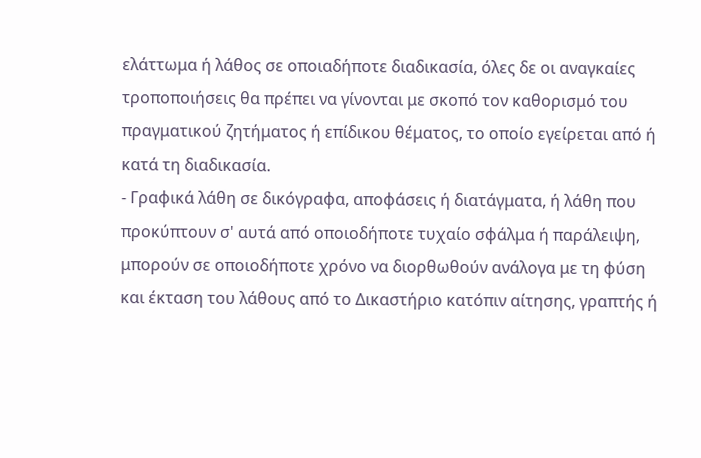ελάττωμα ή λάθος σε οποιαδήποτε διαδικασία, όλες δε οι αναγκαίες τροποποιήσεις θα πρέπει να γίνονται με σκοπό τον καθορισμό του πραγματικού ζητήματος ή επίδικου θέματος, το οποίο εγείρεται από ή κατά τη διαδικασία.
- Γραφικά λάθη σε δικόγραφα, αποφάσεις ή διατάγματα, ή λάθη που προκύπτουν σ' αυτά από οποιοδήποτε τυχαίο σφάλμα ή παράλειψη, μπορούν σε οποιοδήποτε χρόνο να διορθωθούν ανάλογα με τη φύση και έκταση του λάθους από το Δικαστήριο κατόπιν αίτησης, γραπτής ή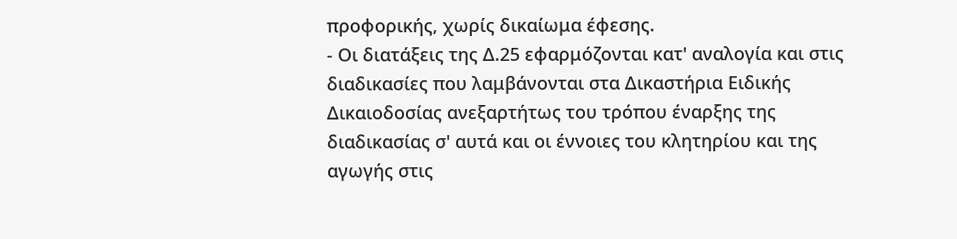προφορικής, χωρίς δικαίωμα έφεσης.
- Οι διατάξεις της Δ.25 εφαρμόζονται κατ' αναλογία και στις διαδικασίες που λαμβάνονται στα Δικαστήρια Ειδικής Δικαιοδοσίας ανεξαρτήτως του τρόπου έναρξης της διαδικασίας σ' αυτά και οι έννοιες του κλητηρίου και της αγωγής στις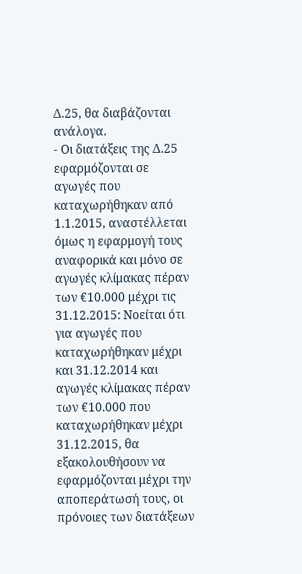Δ.25, θα διαβάζονται ανάλογα.
- Οι διατάξεις της Δ.25 εφαρμόζονται σε αγωγές που καταχωρήθηκαν από 1.1.2015, αναστέλλεται όμως η εφαρμογή τους αναφορικά και μόνο σε αγωγές κλίμακας πέραν των €10.000 μέχρι τις 31.12.2015: Νοείται ότι για αγωγές που καταχωρήθηκαν μέχρι και 31.12.2014 και αγωγές κλίμακας πέραν των €10.000 που καταχωρήθηκαν μέχρι 31.12.2015, θα εξακολουθήσουν να εφαρμόζονται μέχρι την αποπεράτωσή τους, οι πρόνοιες των διατάξεων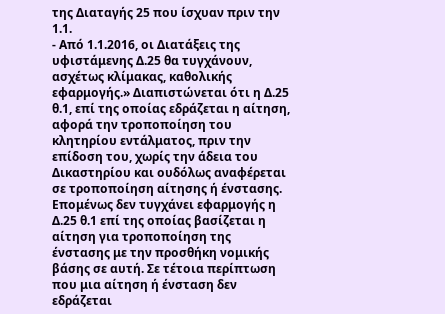της Διαταγής 25 που ίσχυαν πριν την 1.1.
- Από 1.1.2016, οι Διατάξεις της υφιστάμενης Δ.25 θα τυγχάνουν, ασχέτως κλίμακας, καθολικής εφαρμογής.» Διαπιστώνεται ότι η Δ.25 θ.1, επί της οποίας εδράζεται η αίτηση, αφορά την τροποποίηση του κλητηρίου εντάλματος, πριν την επίδοση του, χωρίς την άδεια του Δικαστηρίου και ουδόλως αναφέρεται σε τροποποίηση αίτησης ή ένστασης. Επομένως δεν τυγχάνει εφαρμογής η Δ.25 θ.1 επί της οποίας βασίζεται η αίτηση για τροποποίηση της ένστασης με την προσθήκη νομικής βάσης σε αυτή. Σε τέτοια περίπτωση που μια αίτηση ή ένσταση δεν εδράζεται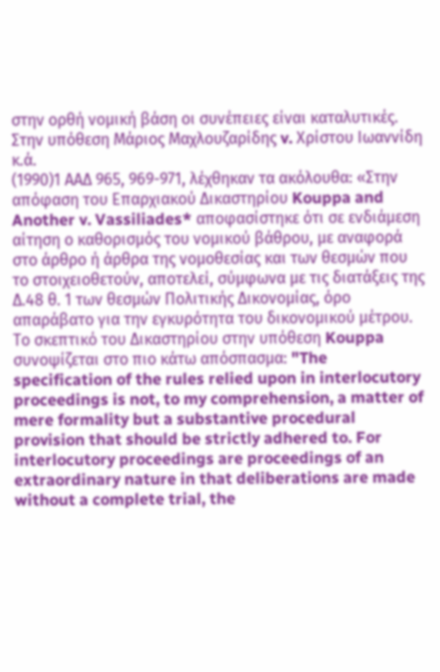στην ορθή νομική βάση οι συνέπειες είναι καταλυτικές. Στην υπόθεση Μάριος Μαχλουζαρίδης v. Χρίστου Ιωαννίδη κ.ά.
(1990)1 ΑΑΔ 965, 969-971, λέχθηκαν τα ακόλουθα: «Στην απόφαση του Επαρχιακού Δικαστηρίου Kouppa and Another v. Vassiliades* αποφασίστηκε ότι σε ενδιάμεση αίτηση ο καθορισμός του νομικού βάθρου, με αναφορά στο άρθρο ή άρθρα της νομοθεσίας και των θεσμών που το στοιχειοθετούν, αποτελεί, σύμφωνα με τις διατάξεις της Δ.48 θ. 1 των θεσμών Πολιτικής Δικονομίας, όρο απαράβατο για την εγκυρότητα του δικονομικού μέτρου. Το σκεπτικό του Δικαστηρίου στην υπόθεση Kouppa συνοψίζεται στο πιο κάτω απόσπασμα: "The specification of the rules relied upon in interlocutory proceedings is not, to my comprehension, a matter of mere formality but a substantive procedural provision that should be strictly adhered to. For interlocutory proceedings are proceedings of an extraordinary nature in that deliberations are made without a complete trial, the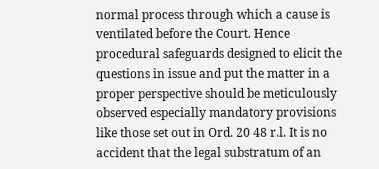normal process through which a cause is ventilated before the Court. Hence procedural safeguards designed to elicit the questions in issue and put the matter in a proper perspective should be meticulously observed especially mandatory provisions like those set out in Ord. 20 48 r.l. It is no accident that the legal substratum of an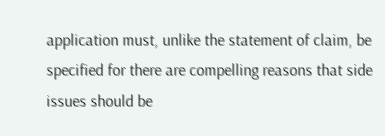application must, unlike the statement of claim, be specified for there are compelling reasons that side issues should be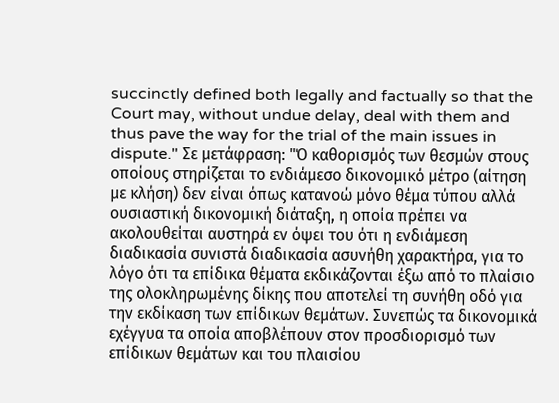succinctly defined both legally and factually so that the Court may, without undue delay, deal with them and thus pave the way for the trial of the main issues in dispute." Σε μετάφραση: "Ό καθορισμός των θεσμών στους οποίους στηρίζεται το ενδιάμεσο δικονομικό μέτρο (αίτηση με κλήση) δεν είναι όπως κατανοώ μόνο θέμα τύπου αλλά ουσιαστική δικονομική διάταξη, η οποία πρέπει να ακολουθείται αυστηρά εν όψει του ότι η ενδιάμεση διαδικασία συνιστά διαδικασία ασυνήθη χαρακτήρα, για το λόγο ότι τα επίδικα θέματα εκδικάζονται έξω από το πλαίσιο της ολοκληρωμένης δίκης που αποτελεί τη συνήθη οδό για την εκδίκαση των επίδικων θεμάτων. Συνεπώς τα δικονομικά εχέγγυα τα οποία αποβλέπουν στον προσδιορισμό των επίδικων θεμάτων και του πλαισίου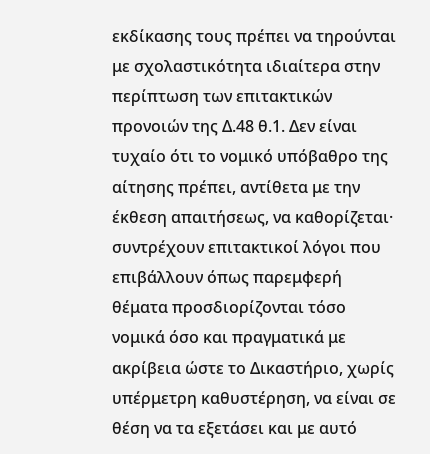εκδίκασης τους πρέπει να τηρούνται με σχολαστικότητα ιδιαίτερα στην περίπτωση των επιτακτικών προνοιών της Δ.48 θ.1. Δεν είναι τυχαίο ότι το νομικό υπόβαθρο της αίτησης πρέπει, αντίθετα με την έκθεση απαιτήσεως, να καθορίζεται· συντρέχουν επιτακτικοί λόγοι που επιβάλλουν όπως παρεμφερή θέματα προσδιορίζονται τόσο νομικά όσο και πραγματικά με ακρίβεια ώστε το Δικαστήριο, χωρίς υπέρμετρη καθυστέρηση, να είναι σε θέση να τα εξετάσει και με αυτό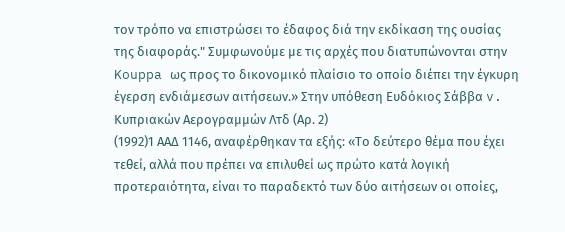τον τρόπο να επιστρώσει το έδαφος διά την εκδίκαση της ουσίας της διαφοράς." Συμφωνούμε με τις αρχές που διατυπώνονται στην Kouppa ως προς το δικονομικό πλαίσιο το οποίο διέπει την έγκυρη έγερση ενδιάμεσων αιτήσεων.» Στην υπόθεση Ευδόκιος Σάββα v. Κυπριακών Αερογραμμών Λτδ (Αρ. 2)
(1992)1 ΑΑΔ 1146, αναφέρθηκαν τα εξής: «Το δεύτερο θέμα που έχει τεθεί, αλλά που πρέπει να επιλυθεί ως πρώτο κατά λογική προτεραιότητα, είναι το παραδεκτό των δύο αιτήσεων οι οποίες,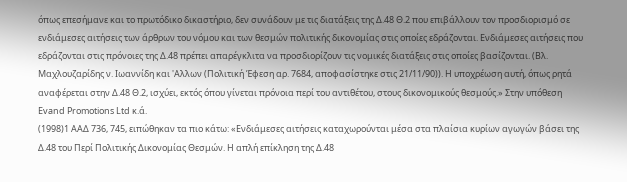όπως επεσήμανε και το πρωτόδικο δικαστήριο, δεν συνάδουν με τις διατάξεις της Δ.48 Θ.2 που επιβάλλουν τον προσδιορισμό σε ενδιάμεσες αιτήσεις των άρθρων του νόμου και των θεσμών πολιτικής δικονομίας στις οποίες εδράζονται. Ενδιάμεσες αιτήσεις που εδράζονται στις πρόνοιες της Δ.48 πρέπει απαρέγκλιτα να προσδιορίζουν τις νομικές διατάξεις στις οποίες βασίζονται. (Βλ. Μαχλουζαρίδης ν. Ιωαννίδη και 'Αλλων (Πολιτική Έφεση αρ. 7684, αποφασίστηκε στις 21/11/90)). Η υποχρέωση αυτή, όπως ρητά αναφέρεται στην Δ.48 Θ.2, ισχύει, εκτός όπου γίνεται πρόνοια περί του αντιθέτου, στους δικονομικούς θεσμούς.» Στην υπόθεση Evand Promotions Ltd κ.ά.
(1998)1 ΑΑΔ 736, 745, ειπώθηκαν τα πιο κάτω: «Ενδιάμεσες αιτήσεις καταχωρούνται μέσα στα πλαίσια κυρίων αγωγών βάσει της Δ.48 του Περί Πολιτικής Δικονομίας Θεσμών. Η απλή επίκληση της Δ.48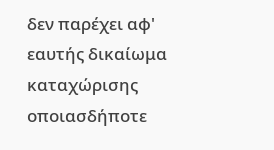δεν παρέχει αφ' εαυτής δικαίωμα καταχώρισης οποιασδήποτε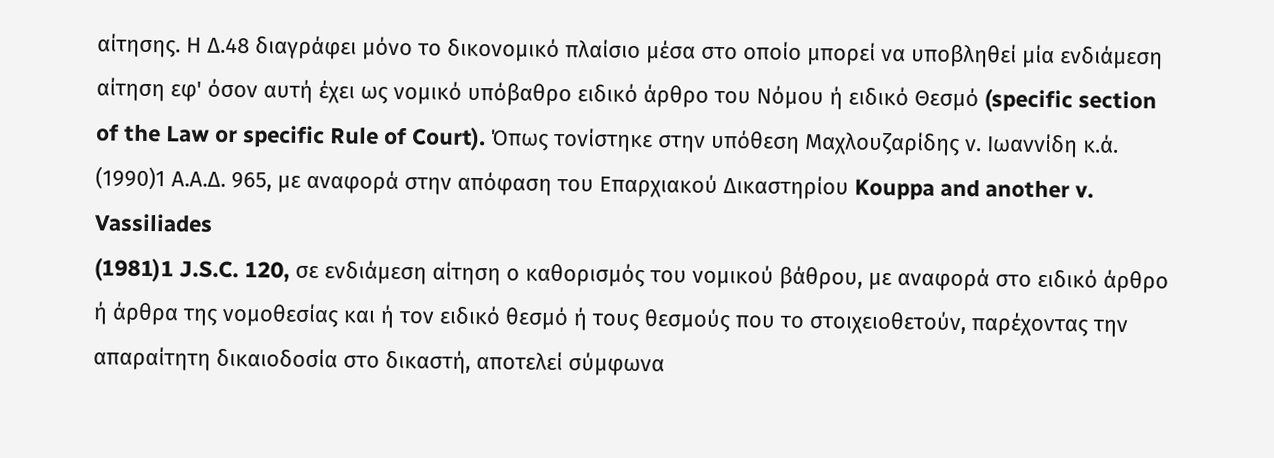αίτησης. Η Δ.48 διαγράφει μόνο το δικονομικό πλαίσιο μέσα στο οποίο μπορεί να υποβληθεί μία ενδιάμεση αίτηση εφ' όσον αυτή έχει ως νομικό υπόβαθρο ειδικό άρθρο του Νόμου ή ειδικό Θεσμό (specific section of the Law or specific Rule of Court). Όπως τονίστηκε στην υπόθεση Μαχλουζαρίδης ν. Ιωαννίδη κ.ά.
(1990)1 Α.Α.Δ. 965, με αναφορά στην απόφαση του Επαρχιακού Δικαστηρίου Kouppa and another v. Vassiliades
(1981)1 J.S.C. 120, σε ενδιάμεση αίτηση ο καθορισμός του νομικού βάθρου, με αναφορά στο ειδικό άρθρο ή άρθρα της νομοθεσίας και ή τον ειδικό θεσμό ή τους θεσμούς που το στοιχειοθετούν, παρέχοντας την απαραίτητη δικαιοδοσία στο δικαστή, αποτελεί σύμφωνα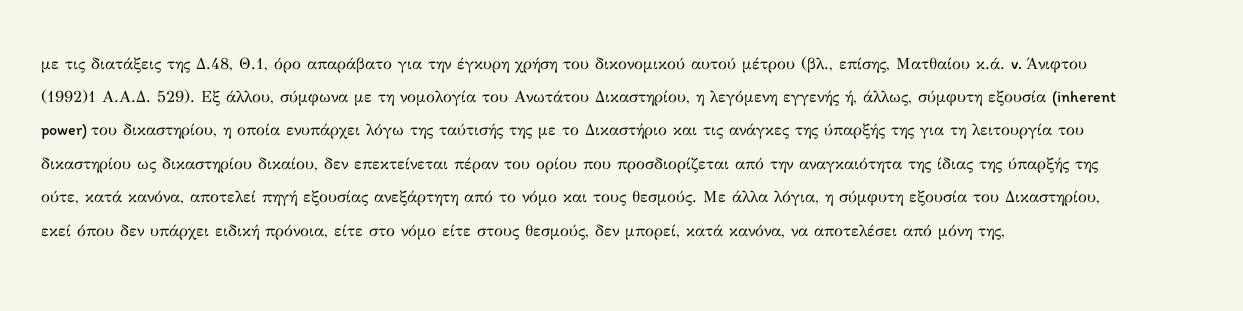με τις διατάξεις της Δ.48, Θ.1, όρο απαράβατο για την έγκυρη χρήση του δικονομικού αυτού μέτρου (βλ., επίσης, Ματθαίου κ.ά. v. Άνιφτου
(1992)1 Α.Α.Δ. 529). Εξ άλλου, σύμφωνα με τη νομολογία του Ανωτάτου Δικαστηρίου, η λεγόμενη εγγενής ή, άλλως, σύμφυτη εξουσία (inherent power) του δικαστηρίου, η οποία ενυπάρχει λόγω της ταύτισής της με το Δικαστήριο και τις ανάγκες της ύπαρξής της για τη λειτουργία του δικαστηρίου ως δικαστηρίου δικαίου, δεν επεκτείνεται πέραν του ορίου που προσδιορίζεται από την αναγκαιότητα της ίδιας της ύπαρξής της ούτε, κατά κανόνα, αποτελεί πηγή εξουσίας ανεξάρτητη από το νόμο και τους θεσμούς. Με άλλα λόγια, η σύμφυτη εξουσία του Δικαστηρίου, εκεί όπου δεν υπάρχει ειδική πρόνοια, είτε στο νόμο είτε στους θεσμούς, δεν μπορεί, κατά κανόνα, να αποτελέσει από μόνη της,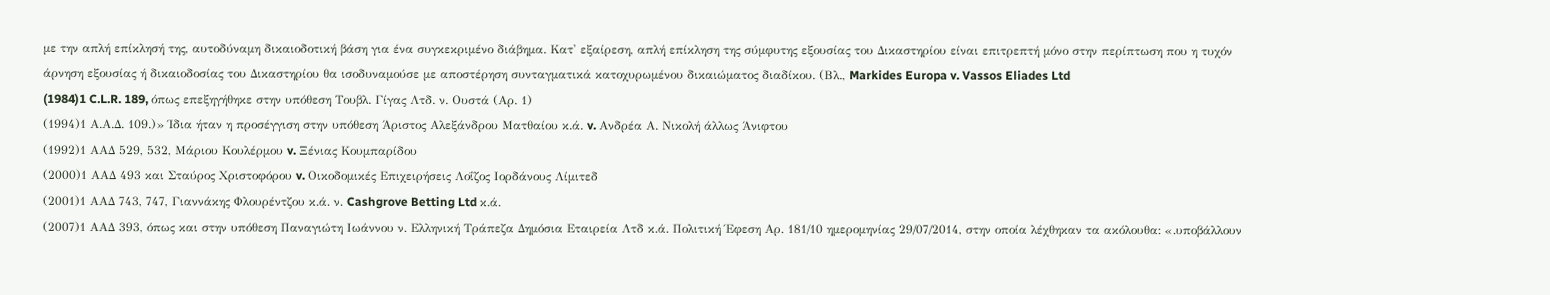με την απλή επίκλησή της, αυτοδύναμη δικαιοδοτική βάση για ένα συγκεκριμένο διάβημα. Κατ' εξαίρεση, απλή επίκληση της σύμφυτης εξουσίας του Δικαστηρίου είναι επιτρεπτή μόνο στην περίπτωση που η τυχόν άρνηση εξουσίας ή δικαιοδοσίας του Δικαστηρίου θα ισοδυναμούσε με αποστέρηση συνταγματικά κατοχυρωμένου δικαιώματος διαδίκου. (Βλ., Markides Europa v. Vassos Eliades Ltd
(1984)1 C.L.R. 189, όπως επεξηγήθηκε στην υπόθεση Τουβλ. Γίγας Λτδ. ν. Ουστά (Αρ. 1)
(1994)1 Α.Α.Δ. 109.)» Ίδια ήταν η προσέγγιση στην υπόθεση Άριστος Αλεξάνδρου Ματθαίου κ.ά. v. Ανδρέα Α. Νικολή άλλως Άνιφτου
(1992)1 ΑΑΔ 529, 532, Μάριου Κουλέρμου v. Ξένιας Κουμπαρίδου
(2000)1 ΑΑΔ 493 και Σταύρος Χριστοφόρου v. Οικοδομικές Επιχειρήσεις Λοΐζος Ιορδάνους Λίμιτεδ
(2001)1 ΑΑΔ 743, 747, Γιαννάκης Φλουρέντζου κ.ά. ν. Cashgrove Betting Ltd κ.ά.
(2007)1 ΑΑΔ 393, όπως και στην υπόθεση Παναγιώτη Ιωάννου ν. Ελληνική Τράπεζα Δημόσια Εταιρεία Λτδ κ.ά. Πολιτική Έφεση Αρ. 181/10 ημερομηνίας 29/07/2014, στην οποία λέχθηκαν τα ακόλουθα: «.υποβάλλουν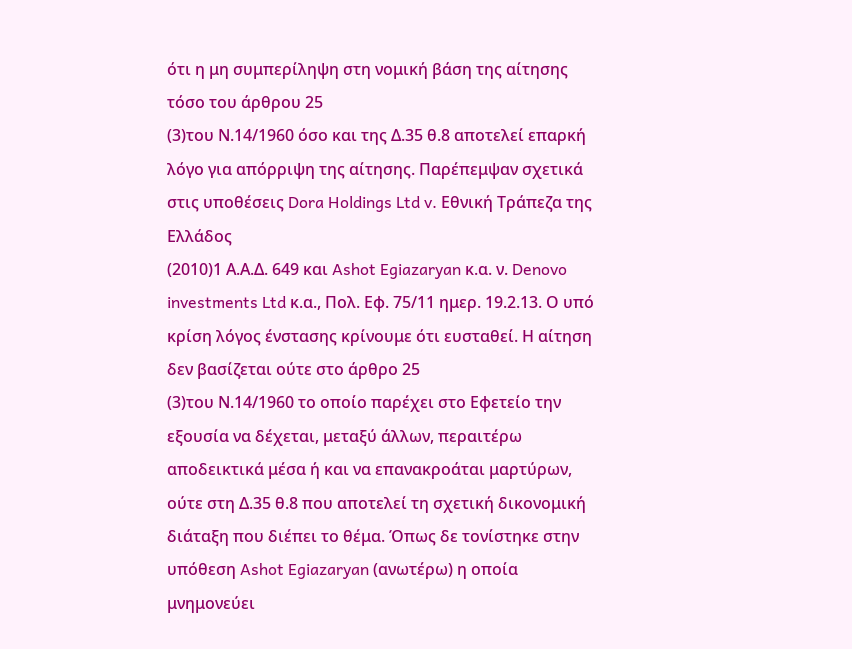ότι η μη συμπερίληψη στη νομική βάση της αίτησης τόσο του άρθρου 25
(3)του Ν.14/1960 όσο και της Δ.35 θ.8 αποτελεί επαρκή λόγο για απόρριψη της αίτησης. Παρέπεμψαν σχετικά στις υποθέσεις Dora Holdings Ltd v. Eθνική Τράπεζα της Ελλάδος
(2010)1 Α.Α.Δ. 649 και Ashot Egiazaryan κ.α. ν. Denovo investments Ltd κ.α., Πολ. Εφ. 75/11 ημερ. 19.2.13. Ο υπό κρίση λόγος ένστασης κρίνουμε ότι ευσταθεί. Η αίτηση δεν βασίζεται ούτε στο άρθρο 25
(3)του Ν.14/1960 το οποίο παρέχει στο Εφετείο την εξουσία να δέχεται, μεταξύ άλλων, περαιτέρω αποδεικτικά μέσα ή και να επανακροάται μαρτύρων, ούτε στη Δ.35 θ.8 που αποτελεί τη σχετική δικονομική διάταξη που διέπει το θέμα. Όπως δε τονίστηκε στην υπόθεση Ashot Egiazaryan (ανωτέρω) η οποία μνημονεύει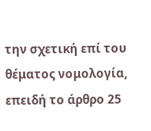την σχετική επί του θέματος νομολογία, επειδή το άρθρο 25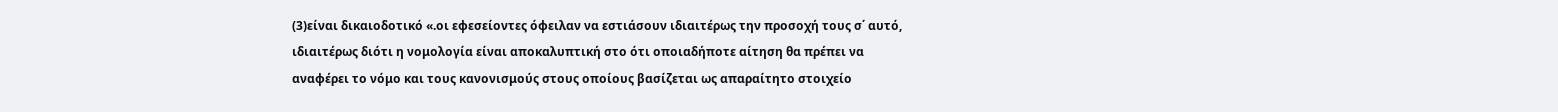(3)είναι δικαιοδοτικό «.οι εφεσείοντες όφειλαν να εστιάσουν ιδιαιτέρως την προσοχή τους σ΄ αυτό, ιδιαιτέρως διότι η νομολογία είναι αποκαλυπτική στο ότι οποιαδήποτε αίτηση θα πρέπει να αναφέρει το νόμο και τους κανονισμούς στους οποίους βασίζεται ως απαραίτητο στοιχείο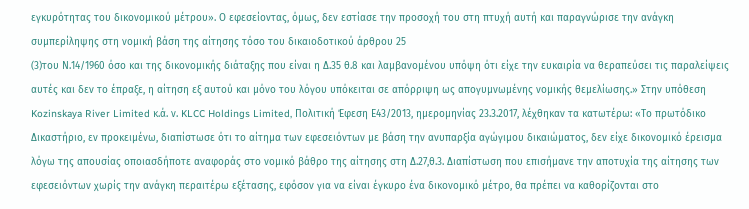εγκυρότητας του δικονομικού μέτρου». Ο εφεσείοντας, όμως, δεν εστίασε την προσοχή του στη πτυχή αυτή και παραγνώρισε την ανάγκη συμπερίληψης στη νομική βάση της αίτησης τόσο του δικαιοδοτικού άρθρου 25
(3)του Ν.14/1960 όσο και της δικονομικής διάταξης που είναι η Δ.35 θ.8 και λαμβανομένου υπόψη ότι είχε την ευκαιρία να θεραπεύσει τις παραλείψεις αυτές και δεν το έπραξε, η αίτηση εξ αυτού και μόνο του λόγου υπόκειται σε απόρριψη ως απογυμνωμένης νομικής θεμελίωσης.» Στην υπόθεση Kozinskaya River Limited κ.ά. ν. KLCC Holdings Limited, Πολιτική Έφεση Ε43/2013, ημερομηνίας 23.3.2017, λέχθηκαν τα κατωτέρω: «Το πρωτόδικο Δικαστήριο, εν προκειμένω, διαπίστωσε ότι το αίτημα των εφεσειόντων με βάση την ανυπαρξία αγώγιμου δικαιώματος, δεν είχε δικονομικό έρεισμα λόγω της απουσίας οποιασδήποτε αναφοράς στο νομικό βάθρο της αίτησης στη Δ.27,θ.3. Διαπίστωση που επισήμανε την αποτυχία της αίτησης των εφεσειόντων χωρίς την ανάγκη περαιτέρω εξέτασης, εφόσον για να είναι έγκυρο ένα δικονομικό μέτρο, θα πρέπει να καθορίζονται στο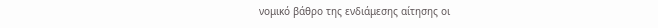νομικό βάθρο της ενδιάμεσης αίτησης οι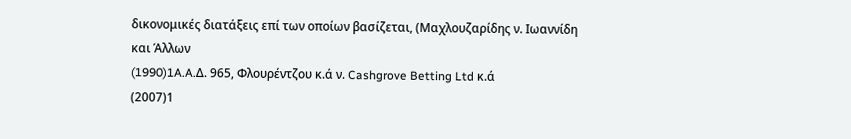δικονομικές διατάξεις επί των οποίων βασίζεται, (Μαχλουζαρίδης ν. Ιωαννίδη και Άλλων
(1990)1A.A.Δ. 965, Φλουρέντζου κ.ά ν. Cashgrove Betting Ltd κ.ά
(2007)1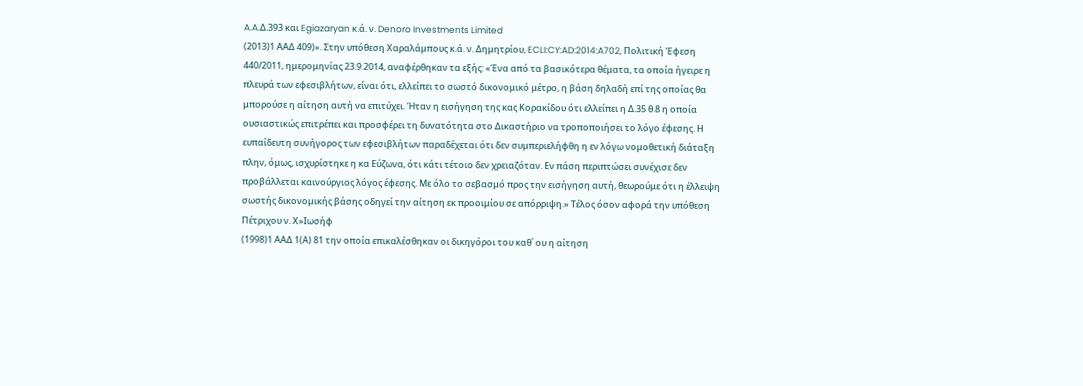A.A.Δ.393 και Egiazaryan κ.ά. ν. Denoro Investments Limited
(2013)1 ΑΑΔ 409)». Στην υπόθεση Χαραλάμπους κ.ά. ν. Δημητρίου, ECLI:CY:AD:2014:A702, Πολιτική Έφεση 440/2011, ημερομηνίας 23.9.2014, αναφέρθηκαν τα εξής: «Ένα από τα βασικότερα θέματα, τα οποία ήγειρε η πλευρά των εφεσιβλήτων, είναι ότι, ελλείπει το σωστό δικονομικό μέτρο, η βάση δηλαδή επί της οποίας θα μπορούσε η αίτηση αυτή να επιτύχει. Ήταν η εισήγηση της κας Κορακίδου ότι ελλείπει η Δ.35 θ.8 η οποία ουσιαστικώς επιτρέπει και προσφέρει τη δυνατότητα στο Δικαστήριο να τροποποιήσει το λόγο έφεσης. Η ευπαίδευτη συνήγορος των εφεσιβλήτων παραδέχεται ότι δεν συμπεριελήφθη η εν λόγω νομοθετική διάταξη πλην, όμως, ισχυρίστηκε η κα Εύζωνα, ότι κάτι τέτοιο δεν χρειαζόταν. Εν πάση περιπτώσει συνέχισε δεν προβάλλεται καινούργιος λόγος έφεσης. Με όλο το σεβασμό προς την εισήγηση αυτή, θεωρούμε ότι η έλλειψη σωστής δικονομικής βάσης οδηγεί την αίτηση εκ προοιμίου σε απόρριψη.» Τέλος όσον αφορά την υπόθεση Πέτριχου ν. Χ»Ιωσήφ
(1998)1 ΑΑΔ 1(Α) 81 την οποία επικαλέσθηκαν οι δικηγόροι του καθ΄ ου η αίτηση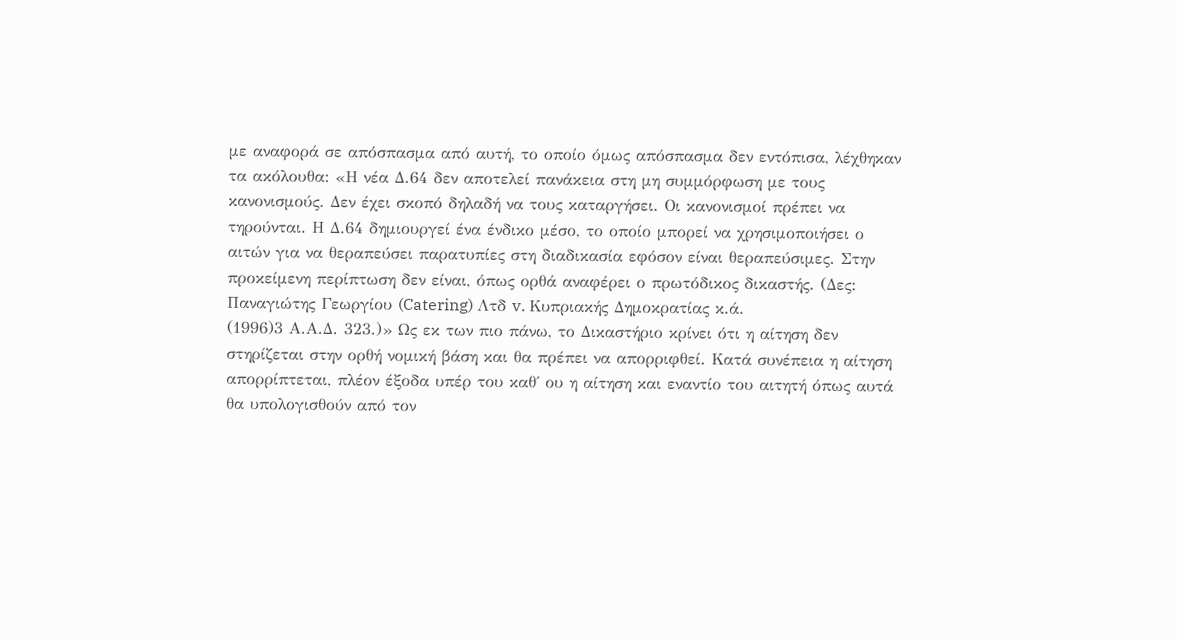με αναφορά σε απόσπασμα από αυτή, το οποίο όμως απόσπασμα δεν εντόπισα, λέχθηκαν τα ακόλουθα: «Η νέα Δ.64 δεν αποτελεί πανάκεια στη μη συμμόρφωση με τους κανονισμούς. Δεν έχει σκοπό δηλαδή να τους καταργήσει. Οι κανονισμοί πρέπει να τηρούνται. Η Δ.64 δημιουργεί ένα ένδικο μέσο, το οποίο μπορεί να χρησιμοποιήσει ο αιτών για να θεραπεύσει παρατυπίες στη διαδικασία εφόσον είναι θεραπεύσιμες. Στην προκείμενη περίπτωση δεν είναι, όπως ορθά αναφέρει ο πρωτόδικος δικαστής. (Δες: Παναγιώτης Γεωργίου (Catering) Λτδ v. Κυπριακής Δημοκρατίας κ.ά.
(1996)3 Α.Α.Δ. 323.)» Ως εκ των πιο πάνω, το Δικαστήριο κρίνει ότι η αίτηση δεν στηρίζεται στην ορθή νομική βάση και θα πρέπει να απορριφθεί. Κατά συνέπεια η αίτηση απορρίπτεται, πλέον έξοδα υπέρ του καθ΄ ου η αίτηση και εναντίο του αιτητή όπως αυτά θα υπολογισθούν από τον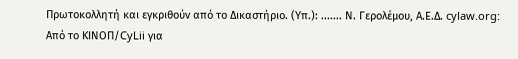Πρωτοκολλητή και εγκριθούν από το Δικαστήριο. (Υπ.): ....... Ν. Γερολέμου, Α.Ε.Δ. cylaw.org: Από το ΚΙΝOΠ/CyLii για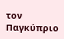τον Παγκύπριο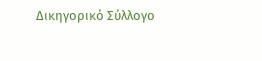Δικηγορικό Σύλλογο